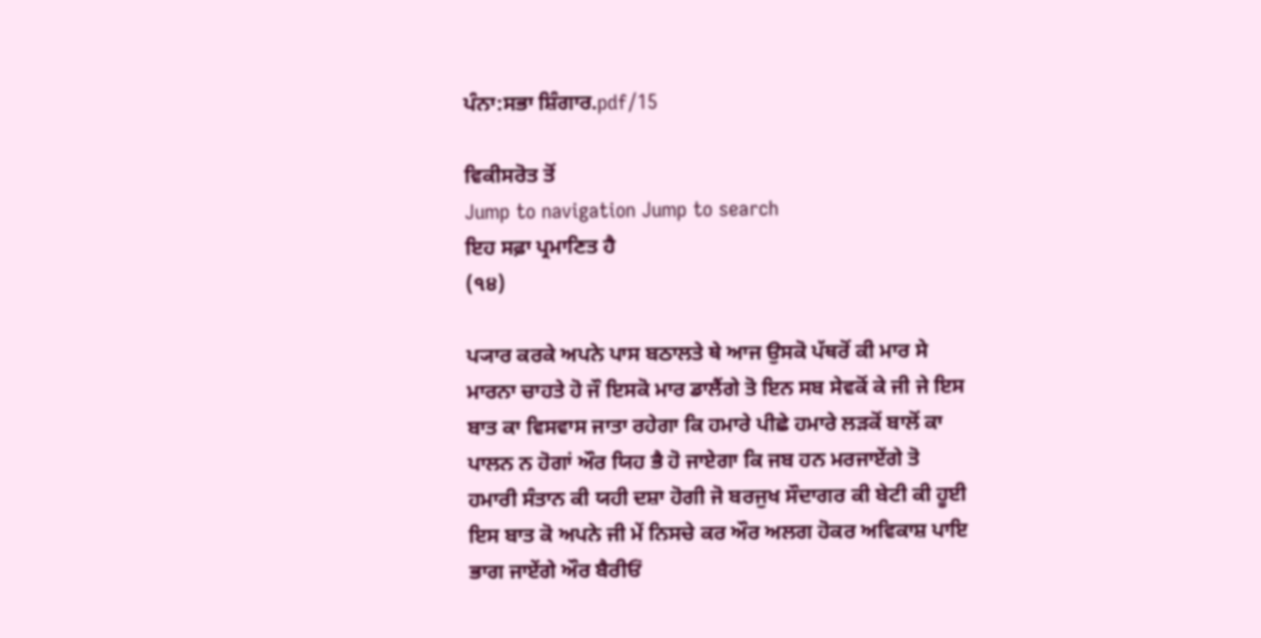ਪੰਨਾ:ਸਭਾ ਸ਼ਿੰਗਾਰ.pdf/15

ਵਿਕੀਸਰੋਤ ਤੋਂ
Jump to navigation Jump to search
ਇਹ ਸਫ਼ਾ ਪ੍ਰਮਾਣਿਤ ਹੈ
(੧੪)

ਪ੍ਯਾਰ ਕਰਕੇ ਅਪਨੇ ਪਾਸ ਬਠਾਲਤੇ ਥੇ ਆਜ ਉਸਕੋ ਪੱਥਰੋਂ ਕੀ ਮਾਰ ਸੇ ਮਾਰਨਾ ਚਾਹਤੇ ਹੋ ਜੌ ਇਸਕੋ ਮਾਰ ਡਾਲੈਂਗੇ ਤੋ ਇਨ ਸਬ ਸੇਵਕੋਂ ਕੇ ਜੀ ਜੇ ਇਸ ਬਾਤ ਕਾ ਵਿਸਵਾਸ ਜਾਤਾ ਰਹੇਗਾ ਕਿ ਹਮਾਰੇ ਪੀਛੇ ਹਮਾਰੇ ਲੜਕੋਂ ਬਾਲੋਂ ਕਾ ਪਾਲਨ ਨ ਹੋਗਾਂ ਔਰ ਯਿਹ ਭੈ ਹੋ ਜਾਏਗਾ ਕਿ ਜਬ ਹਨ ਮਰਜਾਏਂਗੇ ਤੋ ਹਮਾਰੀ ਸੰਤਾਨ ਕੀ ਯਹੀ ਦਸ਼ਾ ਹੋਗੀ ਜੋ ਬਰਜੁਖ ਸੌਦਾਗਰ ਕੀ ਬੇਟੀ ਕੀ ਹੂਈ ਇਸ ਬਾਤ ਕੋ ਅਪਨੇ ਜੀ ਮੇਂ ਨਿਸਚੇ ਕਰ ਔਰ ਅਲਗ ਹੋਕਰ ਅਵਿਕਾਸ਼ ਪਾਇ ਭਾਗ ਜਾਏਂਗੇ ਔਰ ਬੈਰੀਓਂ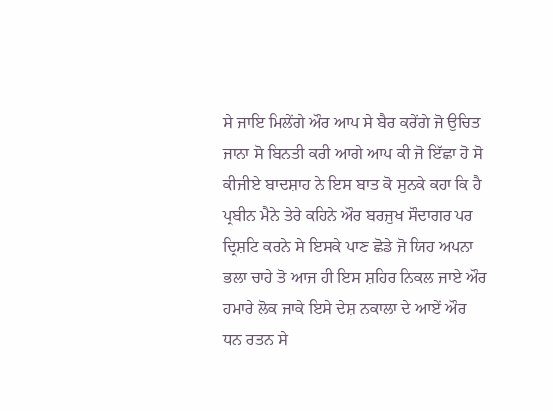ਸੇ ਜਾਇ ਮਿਲੇਂਗੇ ਔਰ ਆਪ ਸੇ ਬੈਰ ਕਰੇਂਗੇ ਜੋ ਉਚਿਤ ਜਾਨਾ ਸੋ ਬਿਨਤੀ ਕਰੀ ਆਗੇ ਆਪ ਕੀ ਜੋ ਇੱਛਾ ਹੋ ਸੋ ਕੀਜੀਏ ਬਾਦਸ਼ਾਹ ਨੇ ਇਸ ਬਾਤ ਕੋ ਸੁਨਕੇ ਕਹਾ ਕਿ ਹੈ ਪ੍ਰਬੀਨ ਮੈਨੇ ਤੇਰੇ ਕਹਿਨੇ ਔਰ ਬਰਜੁਖ ਸੌਦਾਗਰ ਪਰ ਦ੍ਰਿਸ਼ਟਿ ਕਰਨੇ ਸੇ ਇਸਕੇ ਪਾਣ ਛੋਡੇ ਜੋ ਯਿਹ ਅਪਨਾ ਭਲਾ ਚਾਹੇ ਤੋ ਆਜ ਹੀ ਇਸ ਸ਼ਹਿਰ ਨਿਕਲ ਜਾਏ ਔਰ ਹਮਾਰੇ ਲੋਕ ਜਾਕੇ ਇਸੇ ਦੇਸ਼ ਨਕਾਲਾ ਦੇ ਆਏਂ ਔਰ ਧਨ ਰਤਨ ਸੇ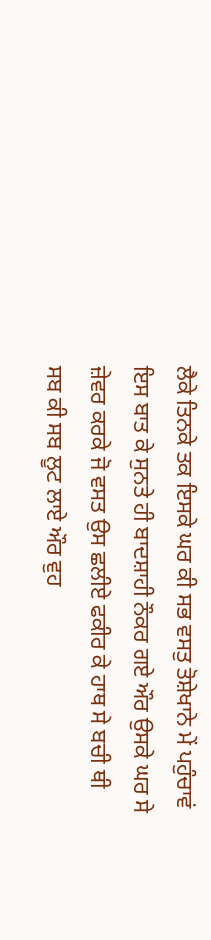ਲੈਕੇ ਤਿਨਕੇ ਤਕ ਇਸਕੇ ਘਰ ਕੀ ਸਭ ਵਸਤੁ ਤੋਸ਼ੇਖਾਨੇ ਮੇਂ ਪਹੁੰਚਾਵਂ ਇਸ ਬਾਤ ਕੇ ਸੁਨਤੇ ਹੀ ਬਾਦਸ਼ਾਹੀ ਨੌਕਰ ਗਏ ਔਰ ਉਸਕੇ ਘਰ ਸੇ ਜ਼ੇਵਰ ਕਰਕੇ ਜੋ ਵਸਤ ਉਸ ਛਲੀਏ ਫਕੀਰ ਕੇ ਹਾਥ ਸੇ ਬਚੀ ਥੀ ਸਬ ਕੀ ਸਬ ਲੂਟ ਲਾਏ ਔਰ ਵੁਹ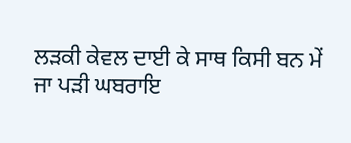ਲੜਕੀ ਕੇਵਲ ਦਾਈ ਕੇ ਸਾਥ ਕਿਸੀ ਬਨ ਮੇਂ ਜਾ ਪੜੀ ਘਬਰਾਇ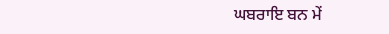ਘਬਰਾਇ ਬਨ ਮੇਂ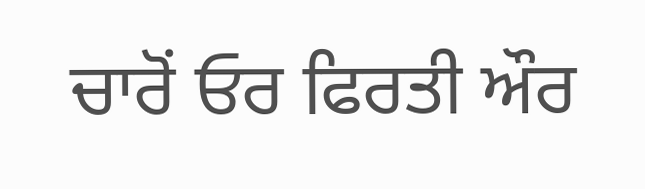ਚਾਰੋਂ ਓਰ ਫਿਰਤੀ ਔਰ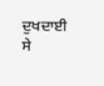ਦੁਖਦਾਈ ਸੇ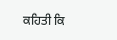ਕਹਿਤੀ ਕਿ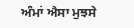ਅੰਮਾਂ ਐਸਾ ਮੁਝਸੇ